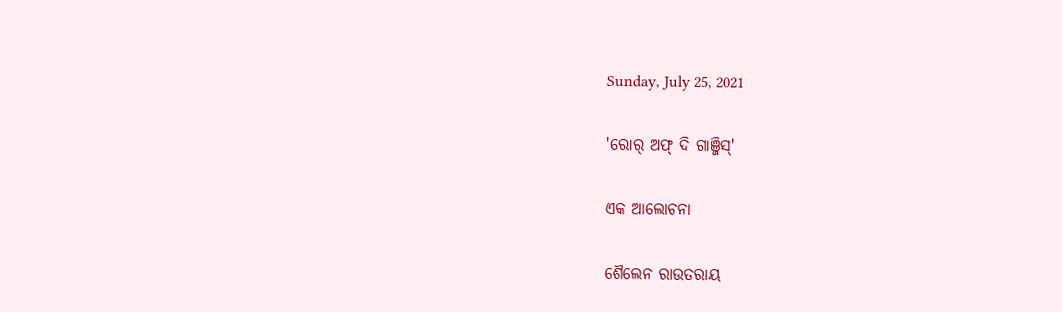Sunday, July 25, 2021

'ରୋର୍ ଅଫ୍ ଦି ଗାଞ୍ଜିସ୍'

ଏକ ଆଲୋଚନା

ଶୈଲେନ ରାଉତରାୟ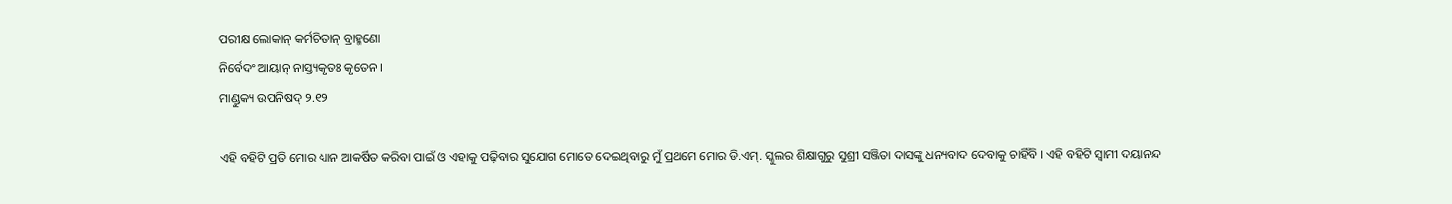ପରୀକ୍ଷ ଲୋକାନ୍ କର୍ମଚିତାନ୍ ବ୍ରାହ୍ମଣୋ
ନିର୍ବେଦଂ ଆୟାନ୍ ନାସ୍ତ୍ୟକୃତଃ କୃତେନ ।
ମାଣ୍ଡୁକ୍ୟ ଉପନିଷଦ୍ ୨.୧୨

ଏହି ବହିଟି ପ୍ରତି ମୋର ଧ୍ୟାନ ଆକର୍ଷିତ କରିବା ପାଇଁ ଓ ଏହାକୁ ପଢ଼ିବାର ସୁଯୋଗ ମୋତେ ଦେଇଥିବାରୁ ମୁଁ ପ୍ରଥମେ ମୋର ଡି.ଏମ୍. ସ୍କୁଲର ଶିକ୍ଷାଗୁରୁ ସୁଶ୍ରୀ ସଞ୍ଜିତା ଦାସଙ୍କୁ ଧନ୍ୟବାଦ ଦେବାକୁ ଚାହିଁବି । ଏହି ବହିଟି ସ୍ୱାମୀ ଦୟାନନ୍ଦ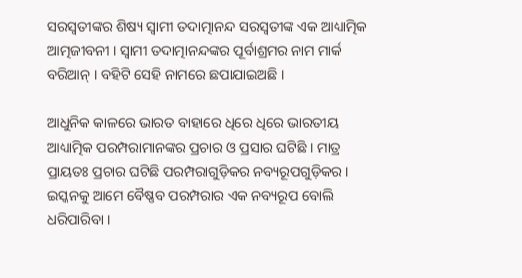ସରସ୍ୱତୀଙ୍କର ଶିଷ୍ୟ ସ୍ୱାମୀ ତଦାତ୍ମାନନ୍ଦ ସରସ୍ୱତୀଙ୍କ ଏକ ଆଧ୍ୟାତ୍ମିକ ଆତ୍ମଜୀବନୀ । ସ୍ୱାମୀ ତଦାତ୍ମାନନ୍ଦଙ୍କର ପୂର୍ବାଶ୍ରମର ନାମ ମାର୍କ ବରିଆନ୍ । ବହିଟି ସେହି ନାମରେ ଛପାଯାଇଅଛି ।

ଆଧୁନିକ କାଳରେ ଭାରତ ବାହାରେ ଧିରେ ଧିରେ ଭାରତୀୟ ଆଧ୍ୟାତ୍ମିକ ପରମ୍ପରାମାନଙ୍କର ପ୍ରଚାର ଓ ପ୍ରସାର ଘଟିଛି । ମାତ୍ର ପ୍ରାୟତଃ ପ୍ରଚାର ଘଟିଛି ପରମ୍ପରାଗୁଡ଼ିକର ନବ୍ୟରୂପଗୁଡ଼ିକର । ଇସ୍କନକୁ ଆମେ ବୈଷ୍ଣବ ପରମ୍ପରାର ଏକ ନବ୍ୟରୂପ ବୋଲି ଧରିପାରିବା ।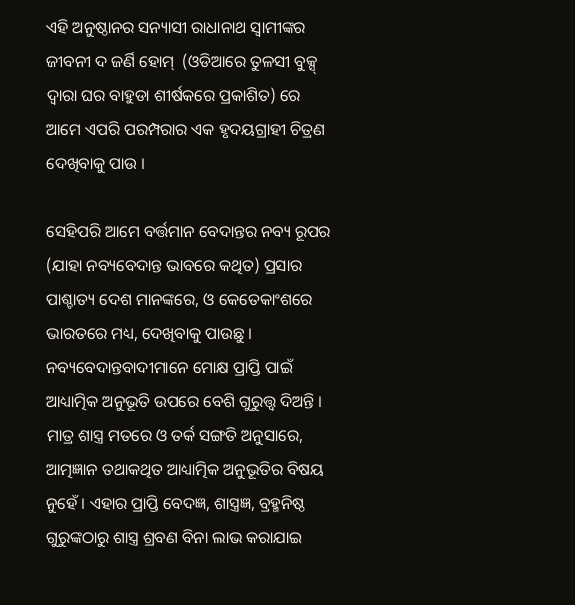ଏହି ଅନୁଷ୍ଠାନର ସନ୍ୟାସୀ ରାଧାନାଥ ସ୍ୱାମୀଙ୍କର ଜୀବନୀ ଦ ଜର୍ଣି ହୋମ୍  (ଓଡିଆରେ ତୁଳସୀ ବୁକ୍ସ୍ ଦ୍ୱାରା ଘର ବାହୁଡା ଶୀର୍ଷକରେ ପ୍ରକାଶିତ) ରେ ଆମେ ଏପରି ପରମ୍ପରାର ଏକ ହୃଦୟଗ୍ରାହୀ ଚିତ୍ରଣ ଦେଖିବାକୁ ପାଉ ।

ସେହିପରି ଆମେ ବର୍ତ୍ତମାନ ବେଦାନ୍ତର ନବ୍ୟ ରୂପର (ଯାହା ନବ୍ୟବେଦାନ୍ତ ଭାବରେ କଥିତ) ପ୍ରସାର ପାଶ୍ଚାତ୍ୟ ଦେଶ ମାନଙ୍କରେ, ଓ କେତେକାଂଶରେ ଭାରତରେ ମଧ୍ୟ, ଦେଖିବାକୁ ପାଉଛୁ । ନବ୍ୟବେଦାନ୍ତବାଦୀମାନେ ମୋକ୍ଷ ପ୍ରାପ୍ତି ପାଇଁ ଆଧ୍ୟାତ୍ମିକ ଅନୁଭୂତି ଉପରେ ବେଶି ଗୁରୁତ୍ତ୍ୱ ଦିଅନ୍ତି । ମାତ୍ର ଶାସ୍ତ୍ର ମତରେ ଓ ତର୍କ ସଙ୍ଗତି ଅନୁସାରେ, ଆତ୍ମଜ୍ଞାନ ତଥାକଥିତ ଆଧ୍ୟାତ୍ମିକ ଅନୁଭୂତିର ବିଷୟ ନୁହେଁ । ଏହାର ପ୍ରାପ୍ତି ବେଦଜ୍ଞ, ଶାସ୍ତ୍ରଜ୍ଞ, ବ୍ରହ୍ମନିଷ୍ଠ ଗୁରୁଙ୍କଠାରୁ ଶାସ୍ତ୍ର ଶ୍ରବଣ ବିନା ଲାଭ କରାଯାଇ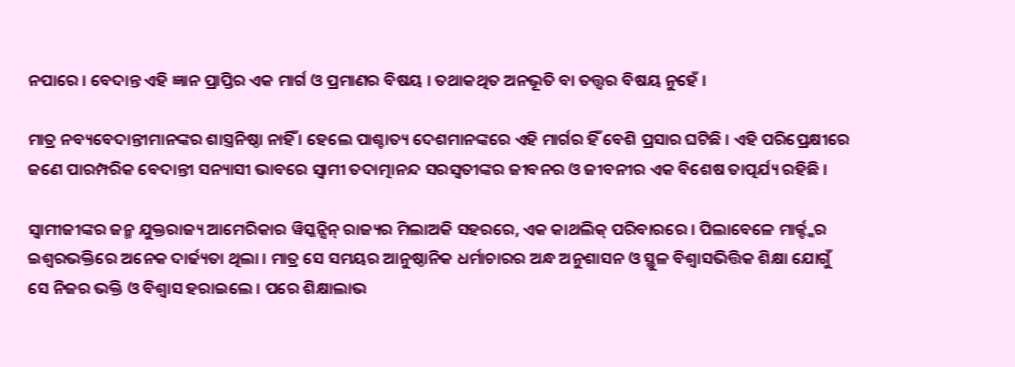ନପାରେ । ବେଦାନ୍ତ ଏହି ଜ୍ଞାନ ପ୍ରାପ୍ତିର ଏକ ମାର୍ଗ ଓ ପ୍ରମାଣର ବିଷୟ । ତଥାକଥିତ ଅନଭୂତି ବା ତତ୍ତ୍ୱର ବିଷୟ ନୁହେଁ ।

ମାତ୍ର ନବ୍ୟବେଦାନ୍ତୀମାନଙ୍କର ଶାସ୍ତ୍ରନିଷ୍ଠା ନାହିଁ । ହେଲେ ପାଶ୍ଚାତ୍ୟ ଦେଶମାନଙ୍କରେ ଏହି ମାର୍ଗର ହିଁ ବେଶି ପ୍ରସାର ଘଟିଛି । ଏହି ପରିପ୍ରେକ୍ଷୀରେ ଜଣେ ପାରମ୍ପରିକ ବେଦାନ୍ତୀ ସନ୍ୟାସୀ ଭାବରେ ସ୍ୱାମୀ ତଦାତ୍ମାନନ୍ଦ ସରସ୍ୱତୀଙ୍କର ଜୀବନର ଓ ଜୀବନୀର ଏକ ବିଶେଷ ତାତ୍ପର୍ଯ୍ୟ ରହିଛି ।

ସ୍ୱାମୀଜୀଙ୍କର ଜନ୍ମ ଯୁକ୍ତରାଜ୍ୟ ଆମେରିକାର ୱିସ୍କନ୍ସିନ୍ ରାଜ୍ୟର ମିଲାଅକି ସହରରେ, ଏକ କାଥଲିକ୍ ପରିବାରରେ । ପିଲାବେଳେ ମାର୍କ୍ଙ୍କର ଇଶ୍ୱରଭକ୍ତିରେ ଅନେକ ଦାର୍ଢ୍ୟତା ଥିଲା । ମାତ୍ର ସେ ସମୟର ଆନୁଷ୍ଠାନିକ ଧର୍ମାଚାରର ଅନ୍ଧ ଅନୁଶାସନ ଓ ସ୍ଥୁଳ ବିଶ୍ୱାସଭିତ୍ତିକ ଶିକ୍ଷା ଯୋଗୁଁ ସେ ନିଜର ଭକ୍ତି ଓ ବିଶ୍ୱାସ ହରାଇଲେ । ପରେ ଶିକ୍ଷାଲାଭ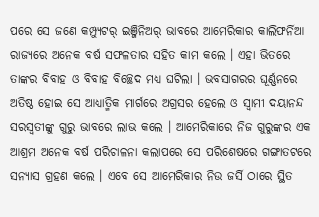ପରେ ସେ ଜଣେ କମ୍ପ୍ୟୁଟର୍ ଇଞ୍ଜିନିଅର୍ ଭାବରେ ଆମେରିକାର କାଲିଫର୍ନିଆ ରାଜ୍ୟରେ ଅନେକ ବର୍ଷ ସଫଳତାର ସହିତ କାମ କଲେ । ଏହା ଭିତରେ ତାଙ୍କର ବିବାହ ଓ ବିବାହ ବିଚ୍ଛେଦ ମଧ୍ୟ ଘଟିଲା । ଭବସାଗରର ଘୂର୍ଣ୍ଣନରେ ଅତିଷ୍ଠ ହୋଇ ସେ ଆଧ୍ୟାତ୍ମିକ ମାର୍ଗରେ ଅଗ୍ରସର ହେଲେ ଓ ସ୍ୱାମୀ ଦୟାନନ୍ଦ ସରସ୍ୱତୀଙ୍କୁ ଗୁରୁ ଭାବରେ ଲାଭ କଲେ । ଆମେରିକାରେ ନିଜ ଗୁରୁଙ୍କର ଏକ ଆଶ୍ରମ ଅନେକ ବର୍ଷ ପରିଚାଳନା କଲାପରେ ସେ ପରିଶେଷରେ ଗଙ୍ଗାତଟରେ ସନ୍ୟାସ ଗ୍ରହଣ କଲେ । ଏବେ ସେ ଆମେରିକାର ନିଉ ଜର୍ସି ଠାରେ ସ୍ଥିତ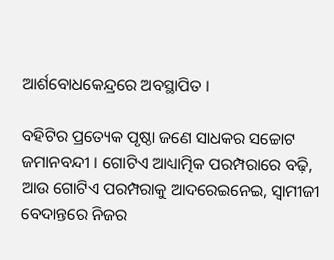ଆର୍ଶବୋଧକେନ୍ଦ୍ରରେ ଅବସ୍ଥାପିତ ।

ବହିଟିର ପ୍ରତ୍ୟେକ ପୃଷ୍ଠା ଜଣେ ସାଧକର ସଚ୍ଚୋଟ ଜମାନବନ୍ଦୀ । ଗୋଟିଏ ଆଧ୍ୟାତ୍ମିକ ପରମ୍ପରାରେ ବଢ଼ି, ଆଉ ଗୋଟିଏ ପରମ୍ପରାକୁ ଆଦରେଇନେଇ, ସ୍ୱାମୀଜୀ ବେଦାନ୍ତରେ ନିଜର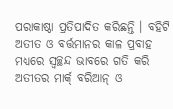ପରାକାଷ୍ଠା ପ୍ରତିପାଦିତ କରିଛନ୍ତି । ବହିଟି ଅତୀତ ଓ ବର୍ତ୍ତମାନର କାଳ ପ୍ରବାହ ମଧ୍ୟରେ ସ୍ୱଚ୍ଛନ୍ଦ ଭାବରେ ଗତି କରି ଅତୀତର ମାର୍କ୍ ବରିଆନ୍ ଓ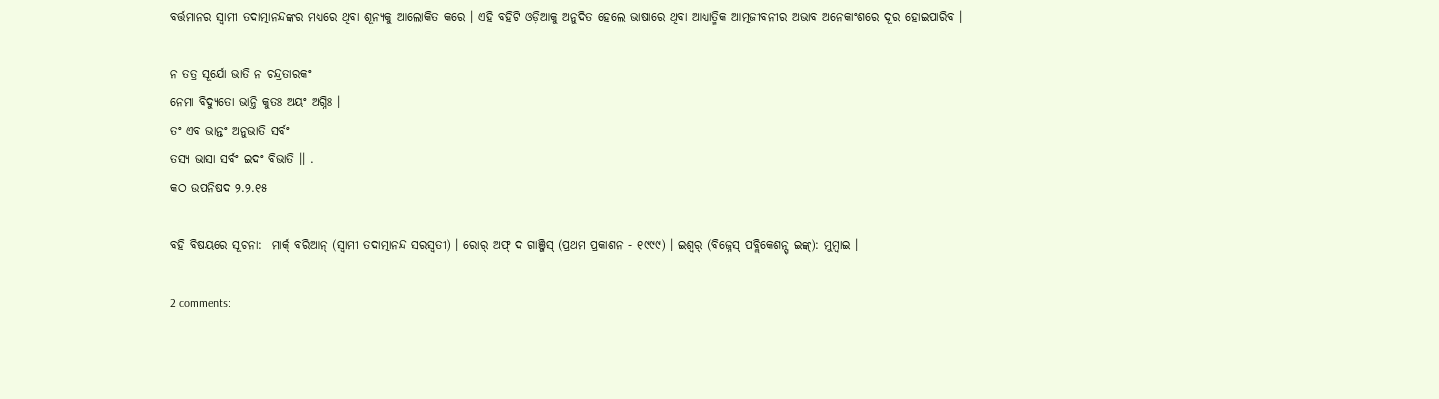ବର୍ତ୍ତମାନର ସ୍ୱାମୀ ତଦାତ୍ମାନନ୍ଦଙ୍କର ମଧ୍ୟରେ ଥିବା ଶୂନ୍ୟକୁ ଆଲୋକିତ କରେ । ଏହି ବହିଟି ଓଡ଼ିଆକୁ ଅନୁଦିତ ହେଲେ ଭାଷାରେ ଥିବା ଆଧ୍ୟାତ୍ମିକ ଆତ୍ମଜୀବନୀର ଅଭାବ ଅନେକାଂଶରେ ଦୂର ହୋଇପାରିବ ।

ନ ତତ୍ର ସୂର୍ଯୋ ଭାତି ନ ଚନ୍ଦ୍ରତାରକଂ
ନେମା ବିଦ୍ୟୁତୋ ଭାନ୍ତି କୁତଃ ଅୟଂ ଅଗ୍ନିଃ ।
ତଂ ଏବ ଭାନ୍ତଂ ଅନୁଭାତି ସର୍ବଂ
ତସ୍ୟ ଭାସା ସର୍ବଂ ଇଦଂ ବିଭାତି ।। .
କଠ ଉପନିଷଦ ୨.୨.୧୫

ବହି ବିଷୟରେ ସୂଚନା:  ମାର୍କ୍ ବରିଆନ୍ (ସ୍ୱାମୀ ତଦାତ୍ମାନନ୍ଦ ସରସ୍ୱତୀ) । ରୋର୍ ଅଫ୍ ଦ ଗାଞ୍ଜିସ୍ (ପ୍ରଥମ ପ୍ରକାଶନ - ୧୯୯୯) । ଇଶ୍ୱର୍ (ବିଜ୍ନେସ୍ ପବ୍ଲିକେଶନ୍ସ୍ ଇଙ୍କ୍): ମୁମ୍ବାଇ ।

2 comments: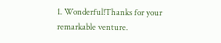1. Wonderful!Thanks for your remarkable venture.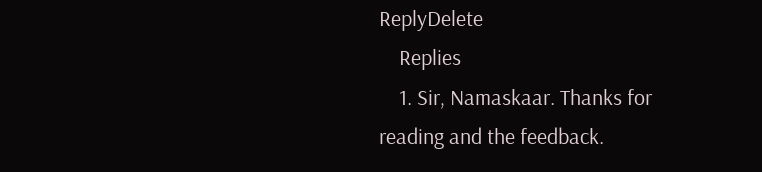ReplyDelete
    Replies
    1. Sir, Namaskaar. Thanks for reading and the feedback.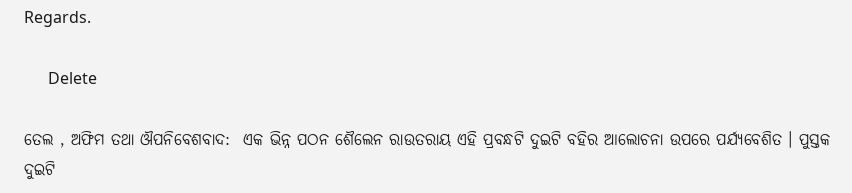Regards.

      Delete

ତେଲ , ଅଫିମ ତଥା ଔପନିବେଶବାଦ:  ଏକ ଭିନ୍ନ ପଠନ ଶୈଲେନ ରାଉତରାୟ ଏହି ପ୍ରବନ୍ଧଟି ଦୁଇଟି ବହିର ଆଲୋଚନା ଉପରେ ପର୍ଯ୍ୟବେଶିତ । ପୁସ୍ତକ ଦୁଇଟି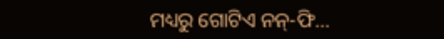ମଧ୍ୟରୁ ଗୋଟିଏ ନନ୍-ଫି...